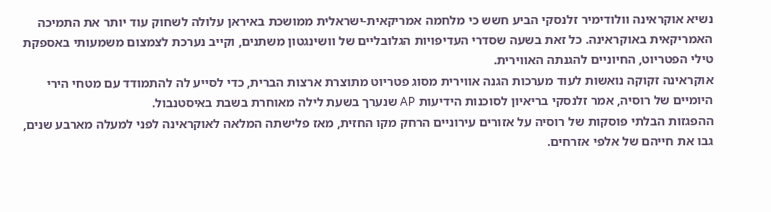נשיא אוקראינה וולודימיר זלנסקי הביע חשש כי מלחמה אמריקאית-ישראלית ממושכת באיראן עלולה לשחוק עוד יותר את התמיכה האמריקאית באוקראינה. כל זאת בשעה שסדרי העדיפויות הגלובליים של וושינגטון משתנים, וקייב נערכת לצמצום משמעותי באספקת טילי הפטריוט, החיוניים להגנתה האווירית.
אוקראינה זקוקה נואשות לעוד מערכות הגנה אווירית מסוג פטריוט מתוצרת ארצות הברית, כדי לסייע לה להתמודד עם מטחי הירי היומיים של רוסיה, אמר זלנסקי בריאיון לסוכנות הידיעות AP שנערך בשעת לילה מאוחרת בשבת באיסטנבול.
ההפגזות הבלתי פוסקות של רוסיה על אזורים עירוניים הרחק מקו החזית, מאז פלישתה המלאה לאוקראינה לפני למעלה מארבע שנים, גבו את חייהם של אלפי אזרחים.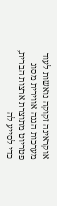אוקראינה זקוקה נואשות לעוד מערכות הגנה אווירית מסוג פטריוט מתוצרת ארצות הברית, כדי לסייע לה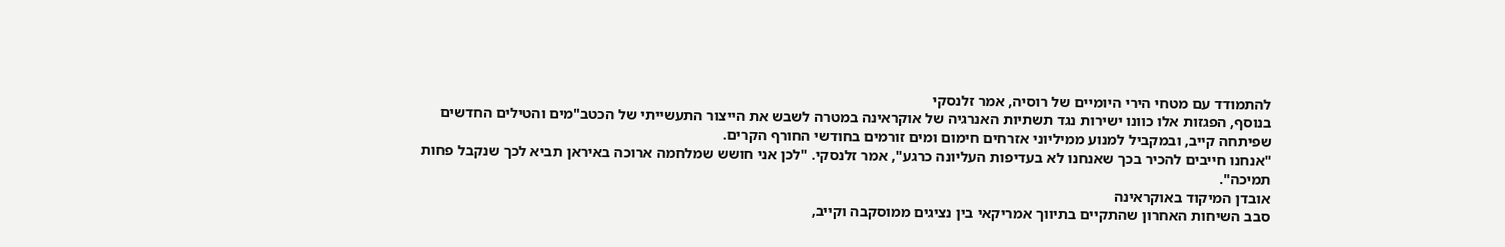להתמודד עם מטחי הירי היומיים של רוסיה, אמר זלנסקי
בנוסף, הפגזות אלו כוונו ישירות נגד תשתיות האנרגיה של אוקראינה במטרה לשבש את הייצור התעשייתי של הכטב"מים והטילים החדשים שפיתחה קייב, ובמקביל למנוע ממיליוני אזרחים חימום ומים זורמים בחודשי החורף הקרים.
"אנחנו חייבים להכיר בכך שאנחנו לא בעדיפות העליונה כרגע", אמר זלנסקי. "לכן אני חושש שמלחמה ארוכה באיראן תביא לכך שנקבל פחות תמיכה".
אובדן המיקוד באוקראינה
סבב השיחות האחרון שהתקיים בתיווך אמריקאי בין נציגים ממוסקבה וקייב,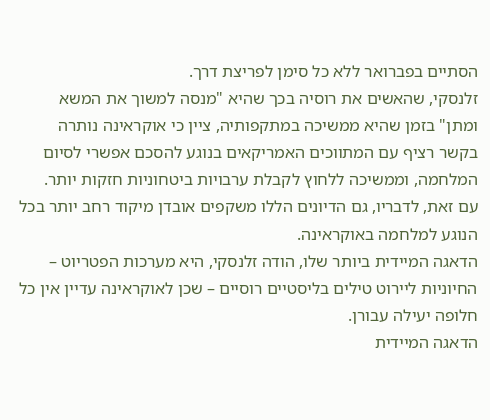הסתיים בפברואר ללא כל סימן לפריצת דרך.
זלנסקי, שהאשים את רוסיה בכך שהיא "מנסה למשוך את המשא ומתן" בזמן שהיא ממשיכה במתקפותיה, ציין כי אוקראינה נותרה בקשר רציף עם המתווכים האמריקאים בנוגע להסכם אפשרי לסיום המלחמה, וממשיכה ללחוץ לקבלת ערבויות ביטחוניות חזקות יותר.
עם זאת, לדבריו, גם הדיונים הללו משקפים אובדן מיקוד רחב יותר בכל הנוגע למלחמה באוקראינה.
הדאגה המיידית ביותר שלו, הודה זלנסקי, היא מערכות הפטריוט – החיוניות ליירוט טילים בליסטיים רוסיים – שכן לאוקראינה עדיין אין כל חלופה יעילה עבורן.
הדאגה המיידית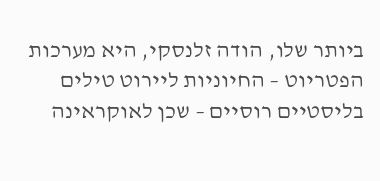ביותר שלו, הודה זלנסקי, היא מערכות הפטריוט – החיוניות ליירוט טילים בליסטיים רוסיים – שכן לאוקראינה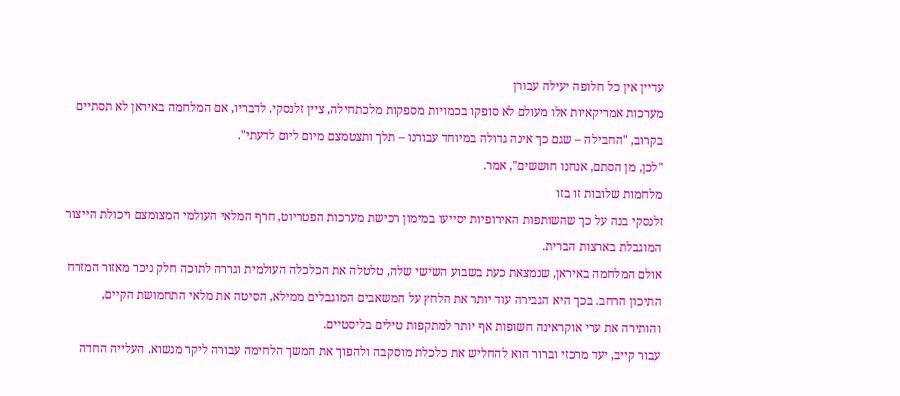עדיין אין כל חלופה יעילה עבורן
מערכות אמריקאיות אלו מעולם לא סופקו בכמויות מספקות מלכתחילה, ציין זלנסקי. לדבריו, אם המלחמה באיראן לא תסתיים בקרוב, "החבילה – שגם כך אינה גדולה במיוחד עבורנו – תלך ותצטמצם מיום ליום לדעתי".
"לכן, מן הסתם, אנחנו חוששים", אמר.
מלחמות שלובות זו בזו
זלנסקי בנה על כך שהשותפות האירופיות יסייעו במימון רכישת מערכות הפטריוט, חרף המלאי העולמי המצומצם ויכולת הייצור המוגבלת בארצות הברית.
אולם המלחמה באיראן, שנמצאת כעת בשבוע השישי שלה, טלטלה את הכלכלה העולמית וגררה לתוכה חלק ניכר מאזור המזרח התיכון הרחב. בכך היא הגבירה עוד יותר את הלחץ על המשאבים המוגבלים ממילא, הסיטה את מלאי התחמושת הקיים, והותירה את ערי אוקראינה חשופות אף יותר למתקפות טילים בליסטיים.
עבור קייב, יעד מרכזי וברור הוא להחליש את כלכלת מוסקבה ולהפוך את המשך הלחימה עבורה ליקר מנשוא. העלייה החדה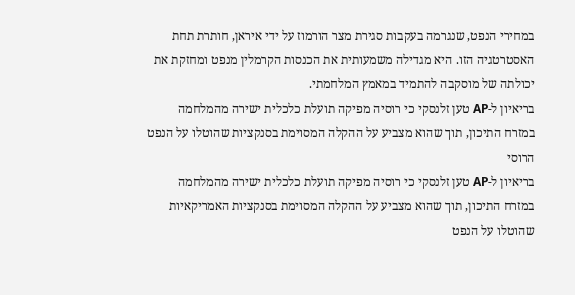במחירי הנפט, שנגרמה בעקבות סגירת מצר הורמוז על ידי איראן, חותרת תחת האסטרטגיה הזו. היא מגדילה משמעותית את הכנסות הקרמלין מנפט ומחזקת את יכולתה של מוסקבה להתמיד במאמץ המלחמתי.
בריאיון ל-AP טען זלנסקי כי רוסיה מפיקה תועלת כלכלית ישירה מהמלחמה במזרח התיכון, תוך שהוא מצביע על ההקלה המסוימת בסנקציות שהוטלו על הנפט הרוסי
בריאיון ל-AP טען זלנסקי כי רוסיה מפיקה תועלת כלכלית ישירה מהמלחמה במזרח התיכון, תוך שהוא מצביע על ההקלה המסוימת בסנקציות האמריקאיות שהוטלו על הנפט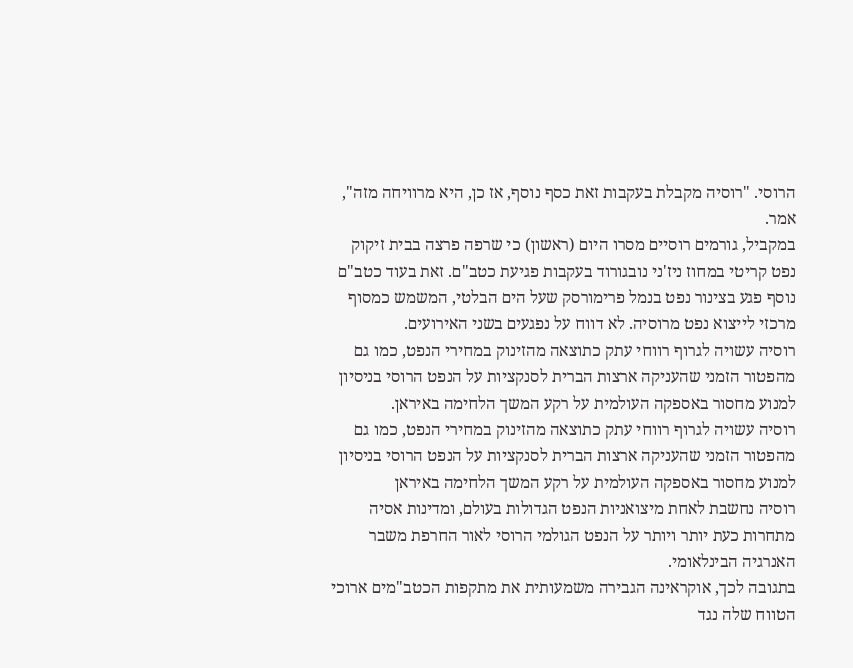הרוסי. "רוסיה מקבלת בעקבות זאת כסף נוסף, אז כן, היא מרוויחה מזה", אמר.
במקביל, גורמים רוסיים מסרו היום (ראשון) כי שרפה פרצה בבית זיקוק נפט קריטי במחוז ניז'ני נובגורוד בעקבות פגיעת כטב"ם. זאת בעוד כטב"ם נוסף פגע בצינור נפט בנמל פרימורסק שעל הים הבלטי, המשמש כמסוף מרכזי לייצוא נפט מרוסיה. לא דווח על נפגעים בשני האירועים.
רוסיה עשויה לגרוף רווחי עתק כתוצאה מהזינוק במחירי הנפט, כמו גם מהפטור הזמני שהעניקה ארצות הברית לסנקציות על הנפט הרוסי בניסיון למנוע מחסור באספקה העולמית על רקע המשך הלחימה באיראן.
רוסיה עשויה לגרוף רווחי עתק כתוצאה מהזינוק במחירי הנפט, כמו גם מהפטור הזמני שהעניקה ארצות הברית לסנקציות על הנפט הרוסי בניסיון למנוע מחסור באספקה העולמית על רקע המשך הלחימה באיראן
רוסיה נחשבת לאחת מיצואניות הנפט הגדולות בעולם, ומדינות אסיה מתחרות כעת יותר ויותר על הנפט הגולמי הרוסי לאור החרפת משבר האנרגיה הבינלאומי.
בתגובה לכך, אוקראינה הגבירה משמעותית את מתקפות הכטב"מים ארוכי הטווח שלה נגד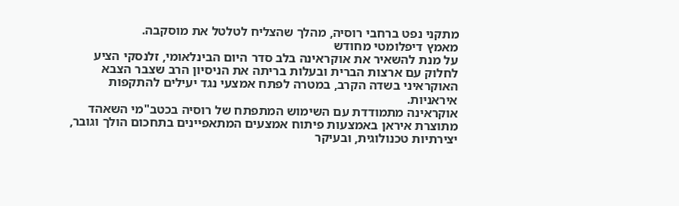מתקני נפט ברחבי רוסיה, מהלך שהצליח לטלטל את מוסקבה.
מאמץ דיפלומטי מחודש
על מנת להשאיר את אוקראינה בלב סדר היום הבינלאומי, זלנסקי הציע לחלוק עם ארצות הברית ובעלות בריתה את הניסיון הרב שצבר הצבא האוקראיני בשדה הקרב, במטרה לפתח אמצעי נגד יעילים להתקפות איראניות.
אוקראינה מתמודדת עם השימוש המתפתח של רוסיה בכטב"מי השאהד מתוצרת איראן באמצעות פיתוח אמצעים המתאפיינים בתחכום הולך וגובר, יצירתיות טכנולוגית, ובעיקר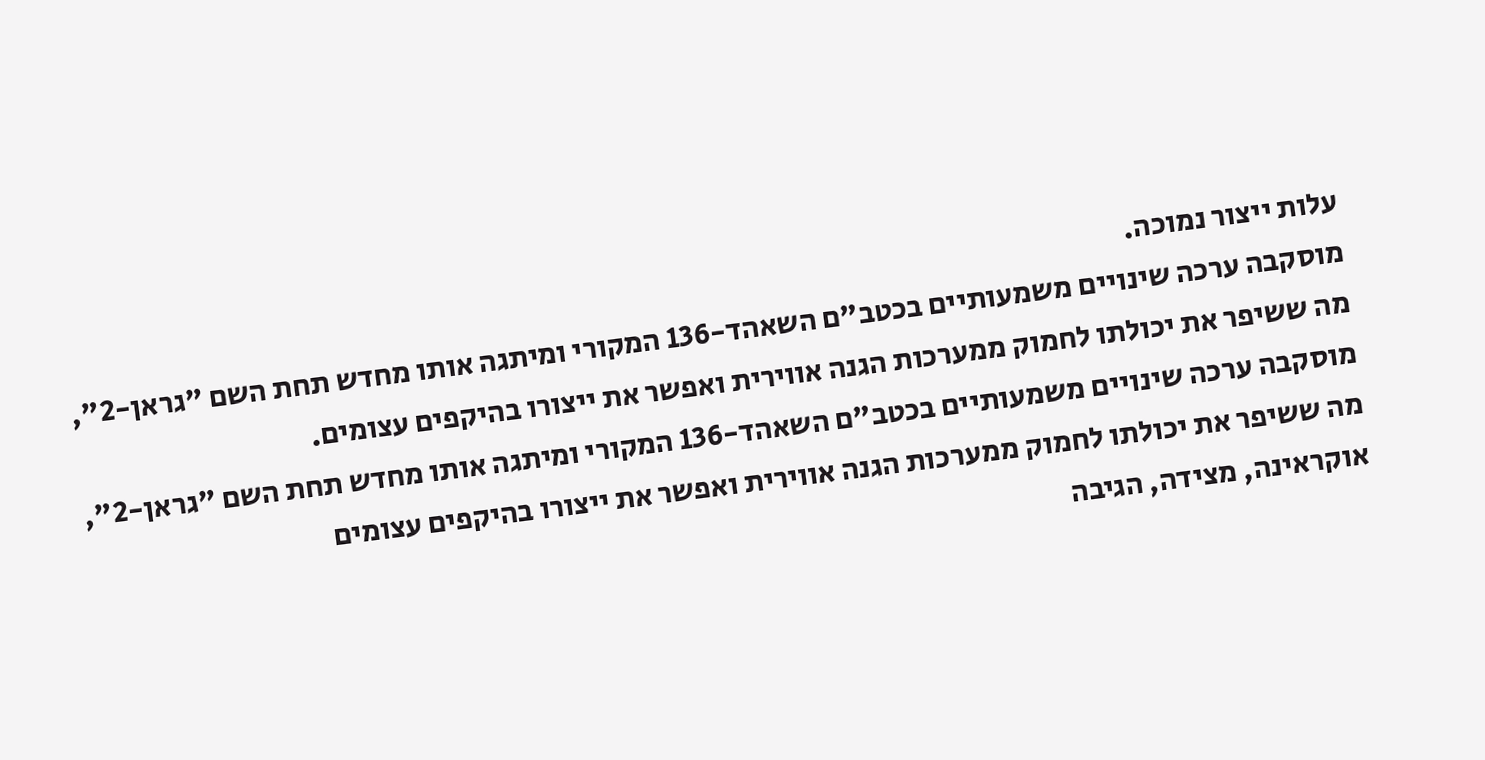עלות ייצור נמוכה.
מוסקבה ערכה שינויים משמעותיים בכטב"ם השאהד-136 המקורי ומיתגה אותו מחדש תחת השם "גראן-2", מה ששיפר את יכולתו לחמוק ממערכות הגנה אווירית ואפשר את ייצורו בהיקפים עצומים.
מוסקבה ערכה שינויים משמעותיים בכטב"ם השאהד-136 המקורי ומיתגה אותו מחדש תחת השם "גראן-2", מה ששיפר את יכולתו לחמוק ממערכות הגנה אווירית ואפשר את ייצורו בהיקפים עצומים
אוקראינה, מצידה, הגיבה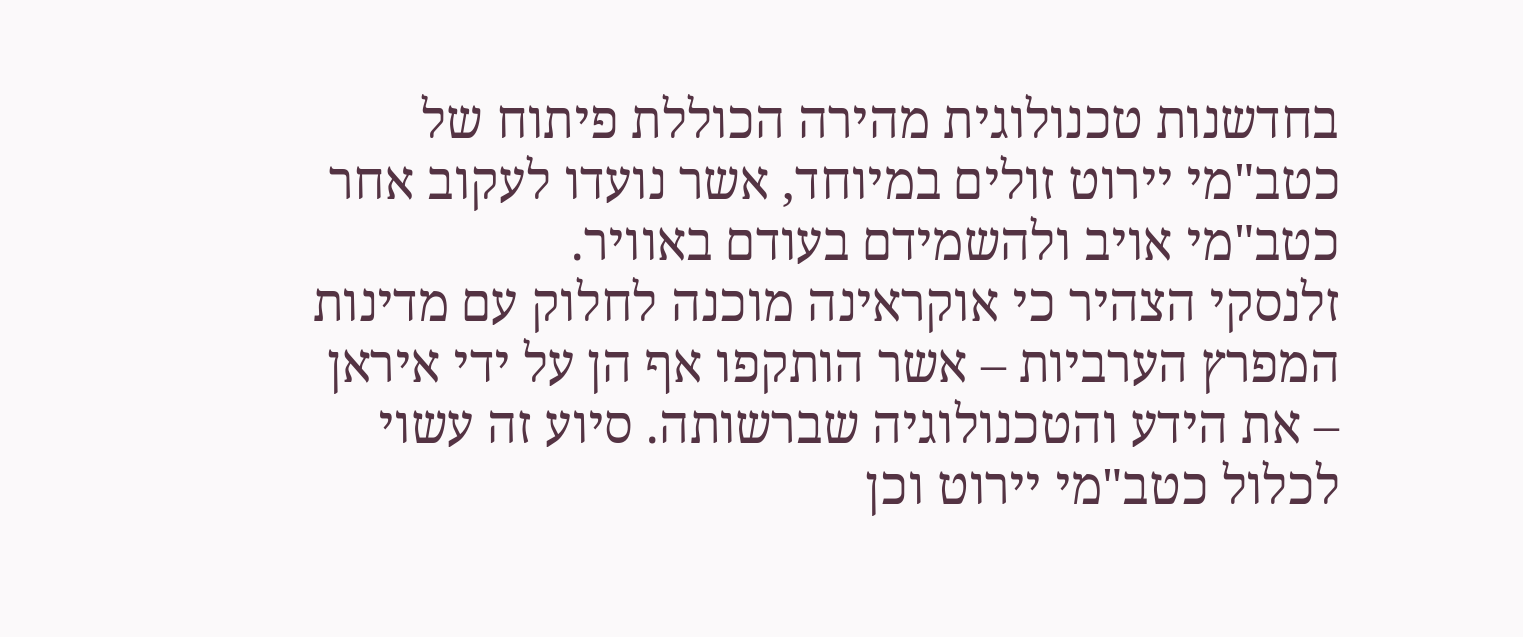בחדשנות טכנולוגית מהירה הכוללת פיתוח של כטב"מי יירוט זולים במיוחד, אשר נועדו לעקוב אחר כטב"מי אויב ולהשמידם בעודם באוויר.
זלנסקי הצהיר כי אוקראינה מוכנה לחלוק עם מדינות המפרץ הערביות – אשר הותקפו אף הן על ידי איראן – את הידע והטכנולוגיה שברשותה. סיוע זה עשוי לכלול כטב"מי יירוט וכן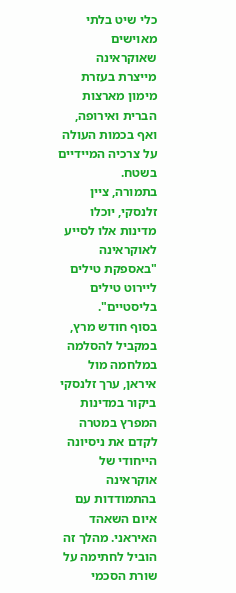כלי שיט בלתי מאוישים שאוקראינה מייצרת בעזרת מימון מארצות הברית ואירופה, ואף בכמות העולה על צרכיה המיידיים בשטח.
בתמורה, ציין זלנסקי, יוכלו מדינות אלו לסייע לאוקראינה "באספקת טילים ליירוט טילים בליסטיים".
בסוף חודש מרץ, במקביל להסלמה במלחמה מול איראן, ערך זלנסקי ביקור במדינות המפרץ במטרה לקדם את ניסיונה הייחודי של אוקראינה בהתמודדות עם איום השאהד האיראני. מהלך זה הוביל לחתימה על שורת הסכמי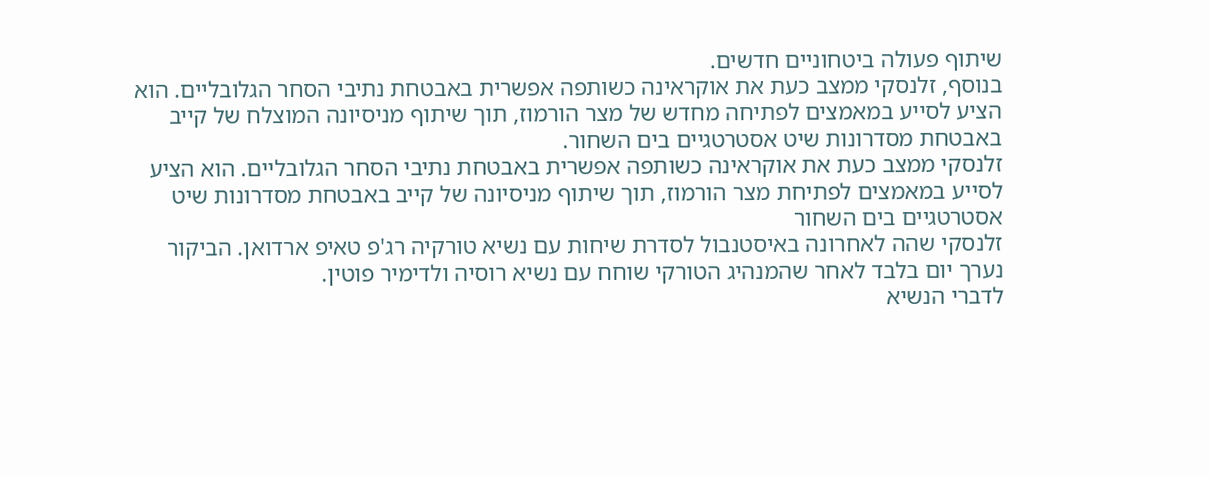שיתוף פעולה ביטחוניים חדשים.
בנוסף, זלנסקי ממצב כעת את אוקראינה כשותפה אפשרית באבטחת נתיבי הסחר הגלובליים. הוא הציע לסייע במאמצים לפתיחה מחדש של מצר הורמוז, תוך שיתוף מניסיונה המוצלח של קייב באבטחת מסדרונות שיט אסטרטגיים בים השחור.
זלנסקי ממצב כעת את אוקראינה כשותפה אפשרית באבטחת נתיבי הסחר הגלובליים. הוא הציע לסייע במאמצים לפתיחת מצר הורמוז, תוך שיתוף מניסיונה של קייב באבטחת מסדרונות שיט אסטרטגיים בים השחור
זלנסקי שהה לאחרונה באיסטנבול לסדרת שיחות עם נשיא טורקיה רג'פ טאיפ ארדואן. הביקור נערך יום בלבד לאחר שהמנהיג הטורקי שוחח עם נשיא רוסיה ולדימיר פוטין.
לדברי הנשיא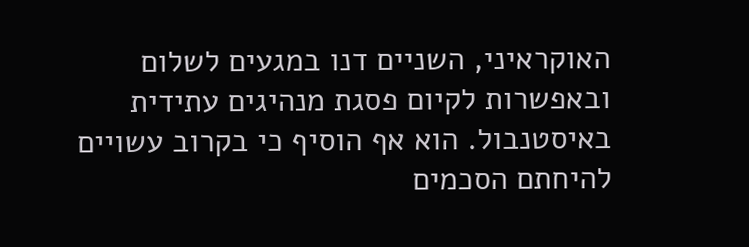האוקראיני, השניים דנו במגעים לשלום ובאפשרות לקיום פסגת מנהיגים עתידית באיסטנבול. הוא אף הוסיף כי בקרוב עשויים להיחתם הסכמים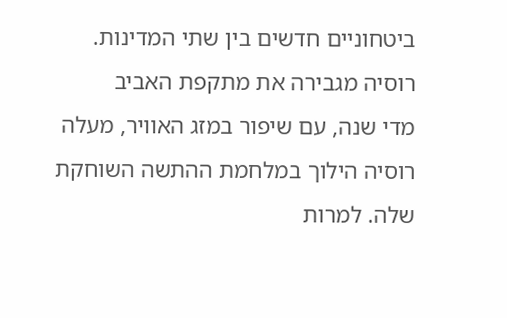ביטחוניים חדשים בין שתי המדינות.
רוסיה מגבירה את מתקפת האביב
מדי שנה, עם שיפור במזג האוויר, מעלה רוסיה הילוך במלחמת ההתשה השוחקת שלה. למרות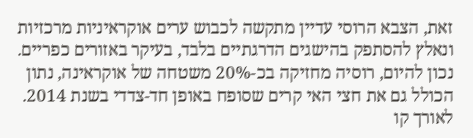זאת, הצבא הרוסי עדיין מתקשה לכבוש ערים אוקראיניות מרכזיות ונאלץ להסתפק בהישגים הדרגתיים בלבד, בעיקר באזורים כפריים.
נכון להיום, רוסיה מחזיקה בכ-20% משטחה של אוקראינה, נתון הכולל גם את חצי האי קרים שסופח באופן חד-צדדי בשנת 2014.
לאורך קו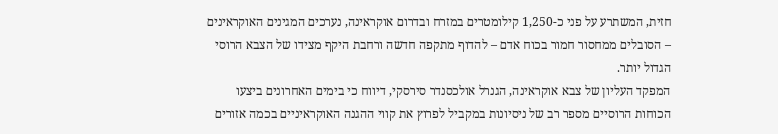חזית, המשתרע על פני כ-1,250 קילומטרים במזרח ובדרום אוקראינה, נערכים המגינים האוקראינים – הסובלים ממחסור חמור בכוח אדם – להדוף מתקפה חדשה ורחבת היקף מצידו של הצבא הרוסי הגדול יותר.
המפקד העליון של צבא אוקראינה, הגנרל אולכסנדר סירסקי, דיווח כי בימים האחרונים ביצעו הכוחות הרוסיים מספר רב של ניסיונות במקביל לפרוץ את קווי ההגנה האוקראיניים בכמה אזורים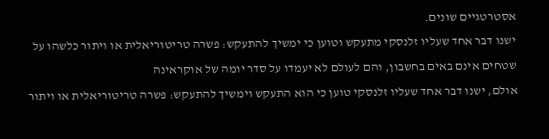אסטרטגיים שונים.
ישנו דבר אחד שעליו זלנסקי מתעקש וטוען כי ימשיך להתעקש: פשרה טריטוריאלית או ויתור כלשהו על שטחים אינם באים בחשבון, והם לעולם לא יעמדו על סדר יומה של אוקראינה
אולם, ישנו דבר אחד שעליו זלנסקי טוען כי הוא התעקש וימשיך להתעקש: פשרה טריטוריאלית או ויתור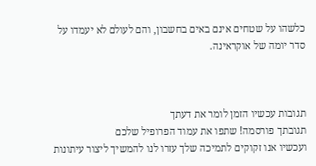כלשהו על שטחים אינם באים בחשבון, והם לעולם לא יעמדו על סדר יומה של אוקראינה.



תגובות עכשיו הזמן לומר את דעתך
תגובתך פורסמה! שתפו את עמוד הפרופיל שלכם
ועכשיו אנו זקוקים לתמיכה שלך עזרו לנו להמשיך ליצור עיתונות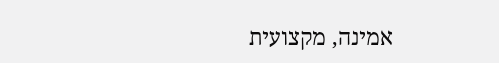אמינה, מקצועית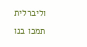וליברלית
תמכו בנו